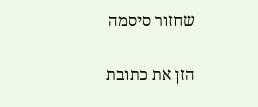שחזור סיסמה

הזן את כתובת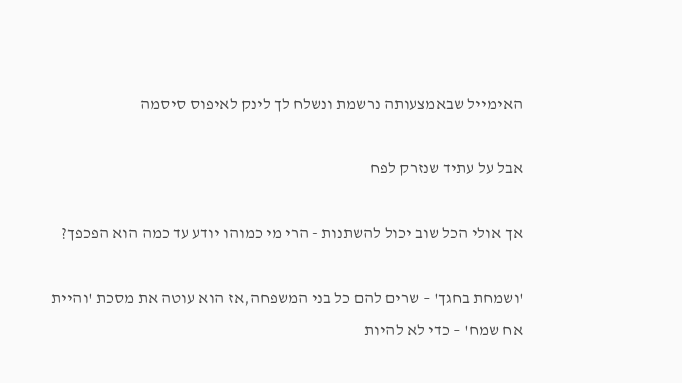האימייל שבאמצעותה נרשמת ונשלח לך לינק לאיפוס סיסמה

אבל על עתיד שנזרק לפח

אך אולי הכל שוב יכול להשתנות - הרי מי כמוהו יודע עד כמה הוא הפכפך?

'ושמחת בחגך' – שרים להם כל בני המשפחה,אז הוא עוטה את מסכת 'והיית אח שמח' – כדי לא להיות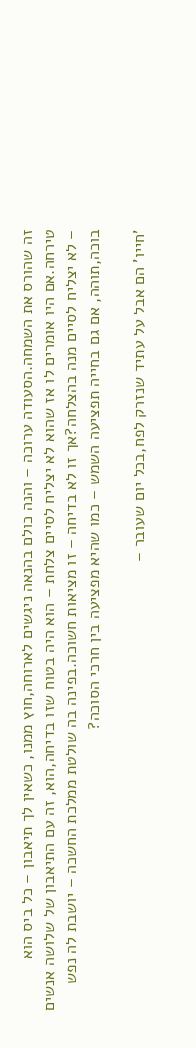זה שהורס את השמחה.הסעודה ערוכה – והנה כולם בהנאה ניגשים לארוחה,חוץ ממנו, כשאין לך תיאבון – כל ביס הוא טירחה.אם היו אומרים לו אז שהוא לא יצליח לסיים צלחת – הוא היה בטוח שזו בדיחה,הוא, זה עם התיאבון של שלושה אנשים – לא יצליח לסיים מנה בהצלחה?אך זו לא בדיחה – זו מציאות חשוכה.בפינה בה שולטת ממלכת החשכה – יושבת לה נפש בוכה,תוהה, אם גם בחייה תפציעה השמש – כמו שהיא מפציעה בין חרכי הסוכה?

'חייו' הם אבל על עתיד שנזרק לפח,בכל יום שעובר –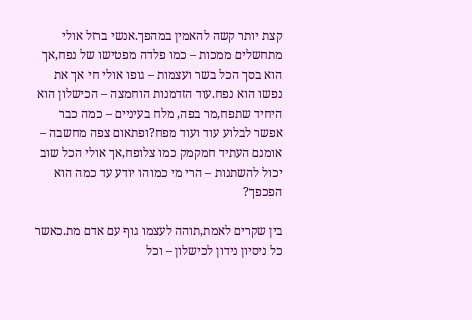קצת יותר קשה להאמין במהפך.אנשי ברזל אולי מתחשלים ממכות – כמו פלדה מפטישו של נפח,אך הוא בסך הכל בשר ועצמות – גופו אולי חי אך את נפשו הוא נפח.עוד הזדמנות הוחמצה – הכישלון הוא היחיד שתפח,מר בפה, מלח בעיניים – כמה כבר אפשר לבלוע עוד ועוד מפח?ופתאום צפה מחשבה – אומנם העתיד חמקמק כמו צלופח,אך אולי הכל שוב יכול להשתנות – הרי מי כמוהו יודע עד כמה הוא הפכפך?

בין שקרים לאמת,תוהה לעצמו גוף עם אדם מת.כאשר כל ניסיון נידון לכישלון – וכל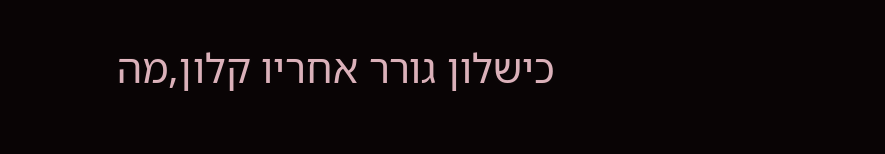כישלון גורר אחריו קלון,מה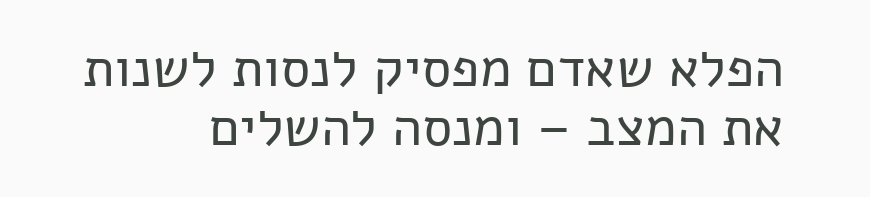הפלא שאדם מפסיק לנסות לשנות את המצב – ומנסה להשלים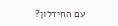עם החידלון?